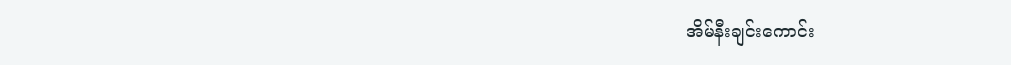အိမ်နီးချင်းကောင်း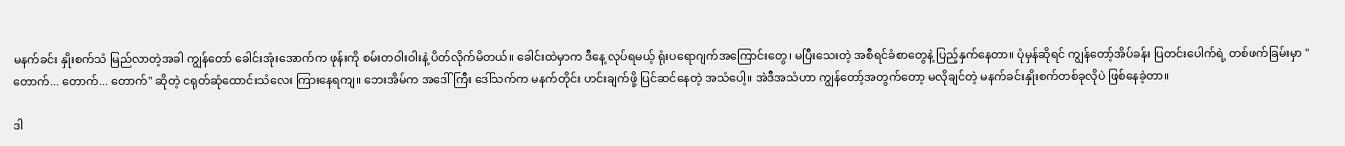မနက်ခင်း နှိုးစက်သံ မြည်လာတဲ့အခါ ကျွန်တော် ခေါင်းအုံးအောက်က ဖုန်းကို စမ်းတဝါးဝါးနဲ့ ပိတ်လိုက်မိတယ်။ ခေါင်းထဲမှာက ဒီနေ့ လုပ်ရမယ့် ရုံးပရောဂျက်အကြောင်းတွေ၊ မပြီးသေးတဲ့ အစီရင်ခံစာတွေနဲ့ ပြည့်နှက်နေတာ။ ပုံမှန်ဆိုရင် ကျွန်တော့်အိပ်ခန်း ပြတင်းပေါက်ရဲ့ တစ်ဖက်ခြမ်းမှာ "တောက်... တောက်... တောက်" ဆိုတဲ့ ငရုတ်ဆုံထောင်းသံလေး ကြားနေရကျ။ ဘေးအိမ်က အဒေါ်ကြီး ဒေါ်သက်က မနက်တိုင်း ဟင်းချက်ဖို့ ပြင်ဆင်နေတဲ့ အသံပေါ့။ အဲဒီအသံဟာ ကျွန်တော့်အတွက်တော့ မလိုချင်တဲ့ မနက်ခင်းနှိုးစက်တစ်ခုလိုပဲ ဖြစ်နေခဲ့တာ။

ဒါ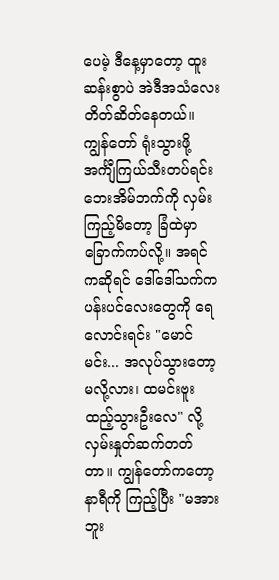ပေမဲ့ ဒီနေ့မှာတော့ ထူးဆန်းစွာပဲ အဲဒီအသံလေး တိတ်ဆိတ်နေတယ်။ ကျွန်တော် ရုံးသွားဖို့ အင်္ကျီကြယ်သီးတပ်ရင်း ဘေးအိမ်ဘက်ကို လှမ်းကြည့်မိတော့ ခြံထဲမှာ ခြောက်ကပ်လို့။ အရင်ကဆိုရင် ဒေါ်ဒေါ်သက်က ပန်းပင်လေးတွေကို ရေလောင်းရင်း "မောင်မင်း... အလုပ်သွားတော့မလို့လား၊ ထမင်းဗူး ထည့်သွားဦးလေ" လို့ လှမ်းနှုတ်ဆက်တတ်တာ။ ကျွန်တော်ကတော့ နာရီကို ကြည့်ပြီး "မအားဘူး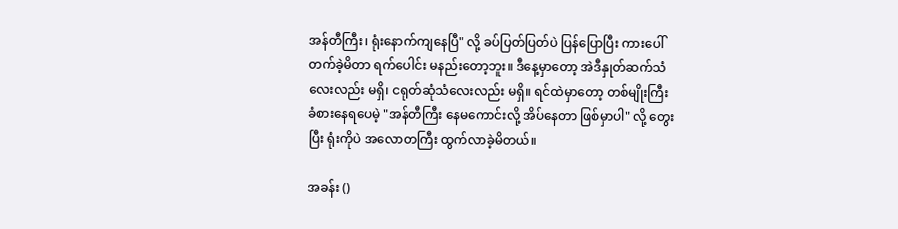အန်တီကြီး၊ ရုံးနောက်ကျနေပြီ" လို့ ခပ်ပြတ်ပြတ်ပဲ ပြန်ပြောပြီး ကားပေါ်တက်ခဲ့မိတာ ရက်ပေါင်း မနည်းတော့ဘူး။ ဒီနေ့မှာတော့ အဲဒီနှုတ်ဆက်သံလေးလည်း မရှိ၊ ငရုတ်ဆုံသံလေးလည်း မရှိ။ ရင်ထဲမှာတော့ တစ်မျိုးကြီး ခံစားနေရပေမဲ့ "အန်တီကြီး နေမကောင်းလို့ အိပ်နေတာ ဖြစ်မှာပါ" လို့ တွေးပြီး ရုံးကိုပဲ အလောတကြီး ထွက်လာခဲ့မိတယ်။

အခန်း ()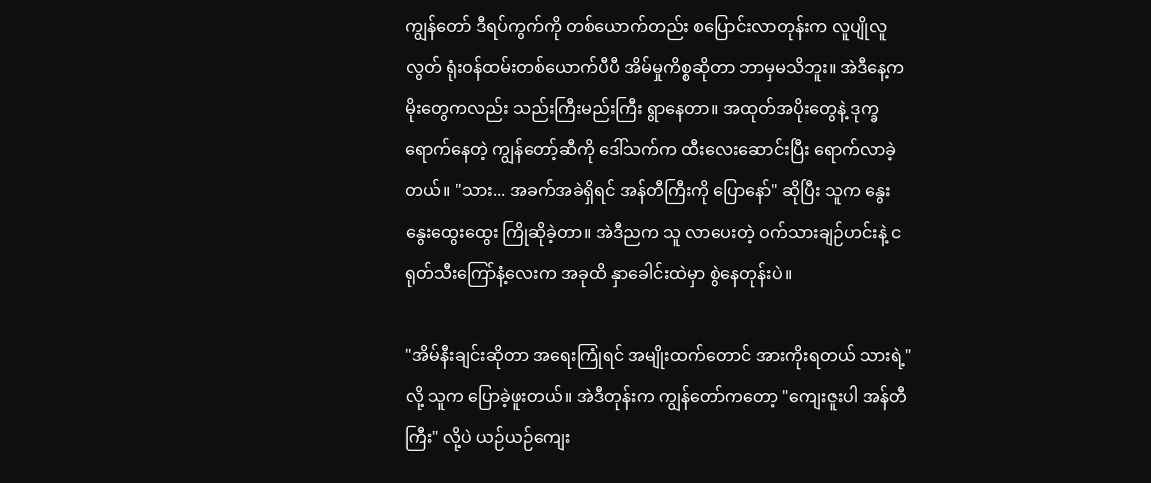ကျွန်တော် ဒီရပ်ကွက်ကို တစ်ယောက်တည်း စပြောင်းလာတုန်းက လူပျိုလူလွတ် ရုံးဝန်ထမ်းတစ်ယောက်ပီပီ အိမ်မှုကိစ္စဆိုတာ ဘာမှမသိဘူး။ အဲဒီနေ့က မိုးတွေကလည်း သည်းကြီးမည်းကြီး ရွာနေတာ။ အထုတ်အပိုးတွေနဲ့ ဒုက္ခရောက်နေတဲ့ ကျွန်တော့်ဆီကို ဒေါ်သက်က ထီးလေးဆောင်းပြီး ရောက်လာခဲ့တယ်။ "သား... အခက်အခဲရှိရင် အန်တီကြီးကို ပြောနော်" ဆိုပြီး သူက နွေးနွေးထွေးထွေး ကြိုဆိုခဲ့တာ။ အဲဒီညက သူ လာပေးတဲ့ ဝက်သားချဉ်ဟင်းနဲ့ ငရုတ်သီးကြော်နံ့လေးက အခုထိ နှာခေါင်းထဲမှာ စွဲနေတုန်းပဲ။

"အိမ်နီးချင်းဆိုတာ အရေးကြုံရင် အမျိုးထက်တောင် အားကိုးရတယ် သားရဲ့" လို့ သူက ပြောခဲ့ဖူးတယ်။ အဲဒီတုန်းက ကျွန်တော်ကတော့ "ကျေးဇူးပါ အန်တီကြီး" လို့ပဲ ယဉ်ယဉ်ကျေး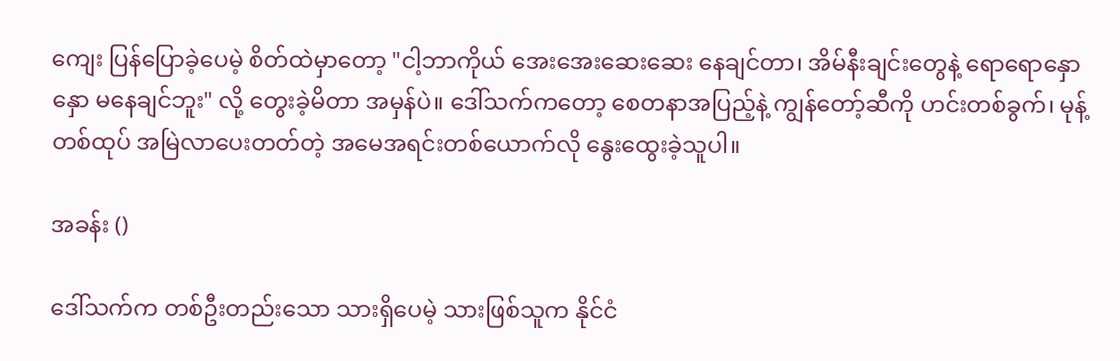ကျေး ပြန်ပြောခဲ့ပေမဲ့ စိတ်ထဲမှာတော့ "ငါ့ဘာကိုယ် အေးအေးဆေးဆေး နေချင်တာ၊ အိမ်နီးချင်းတွေနဲ့ ရောရောနှောနှော မနေချင်ဘူး" လို့ တွေးခဲ့မိတာ အမှန်ပဲ။ ဒေါ်သက်ကတော့ စေတနာအပြည့်နဲ့ ကျွန်တော့်ဆီကို ဟင်းတစ်ခွက်၊ မုန့်တစ်ထုပ် အမြဲလာပေးတတ်တဲ့ အမေအရင်းတစ်ယောက်လို နွေးထွေးခဲ့သူပါ။

အခန်း ()

ဒေါ်သက်က တစ်ဦးတည်းသော သားရှိပေမဲ့ သားဖြစ်သူက နိုင်ငံ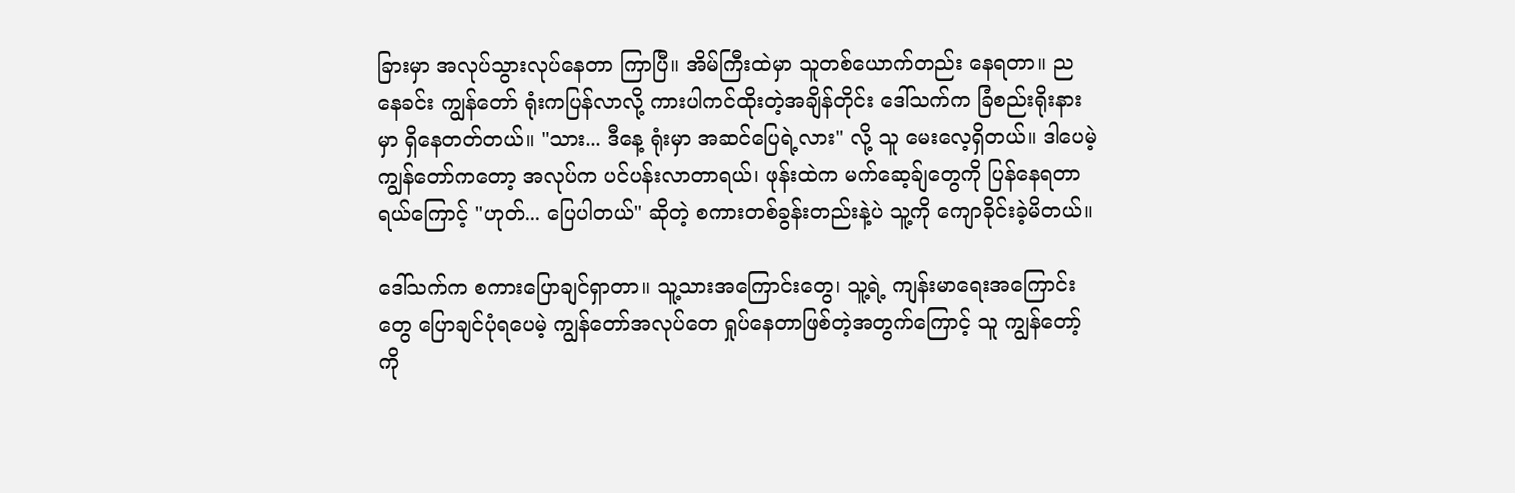ခြားမှာ အလုပ်သွားလုပ်နေတာ ကြာပြီ။ အိမ်ကြီးထဲမှာ သူတစ်ယောက်တည်း နေရတာ။ ညနေခင်း ကျွန်တော် ရုံးကပြန်လာလို့ ကားပါကင်ထိုးတဲ့အချိန်တိုင်း ဒေါ်သက်က ခြံစည်းရိုးနားမှာ ရှိနေတတ်တယ်။ "သား... ဒီနေ့ ရုံးမှာ အဆင်ပြေရဲ့လား" လို့ သူ မေးလေ့ရှိတယ်။ ဒါပေမဲ့ ကျွန်တော်ကတော့ အလုပ်က ပင်ပန်းလာတာရယ်၊ ဖုန်းထဲက မက်ဆေ့ခ်ျတွေကို ပြန်နေရတာရယ်ကြောင့် "ဟုတ်... ပြေပါတယ်" ဆိုတဲ့ စကားတစ်ခွန်းတည်းနဲ့ပဲ သူ့ကို ကျောခိုင်းခဲ့မိတယ်။

ဒေါ်သက်က စကားပြောချင်ရှာတာ။ သူ့သားအကြောင်းတွေ၊ သူ့ရဲ့ ကျန်းမာရေးအကြောင်းတွေ ပြောချင်ပုံရပေမဲ့ ကျွန်တော်အလုပ်တေ ရှုပ်နေတာဖြစ်တဲ့အတွက်ကြောင့် သူ ကျွန်တော့်ကို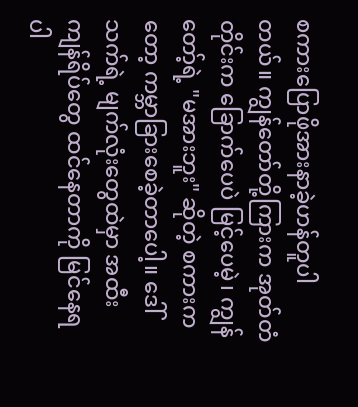စကားပြောဖိုအားနာခဲ့ဟန်တူပါတယ်။ ကျွန်တော်တို့ကြားက အုတ်တံတိုင်းက ခြောက်ပေပဲ မြင့်ပေမဲ့၊ ကျွန်တော့်ရဲ့ "မအားဘူး" ဆိုတဲ့ စကားကတော့ ကမ္ဘာခြားစေခဲ့တာပေါ့။ ဒေါ်သက်ရဲ့ မျက်လုံးတွေထဲမှာ အထီးကျန်ရိပ်တွေ ထင်နေတာကို မြင်နေရပါ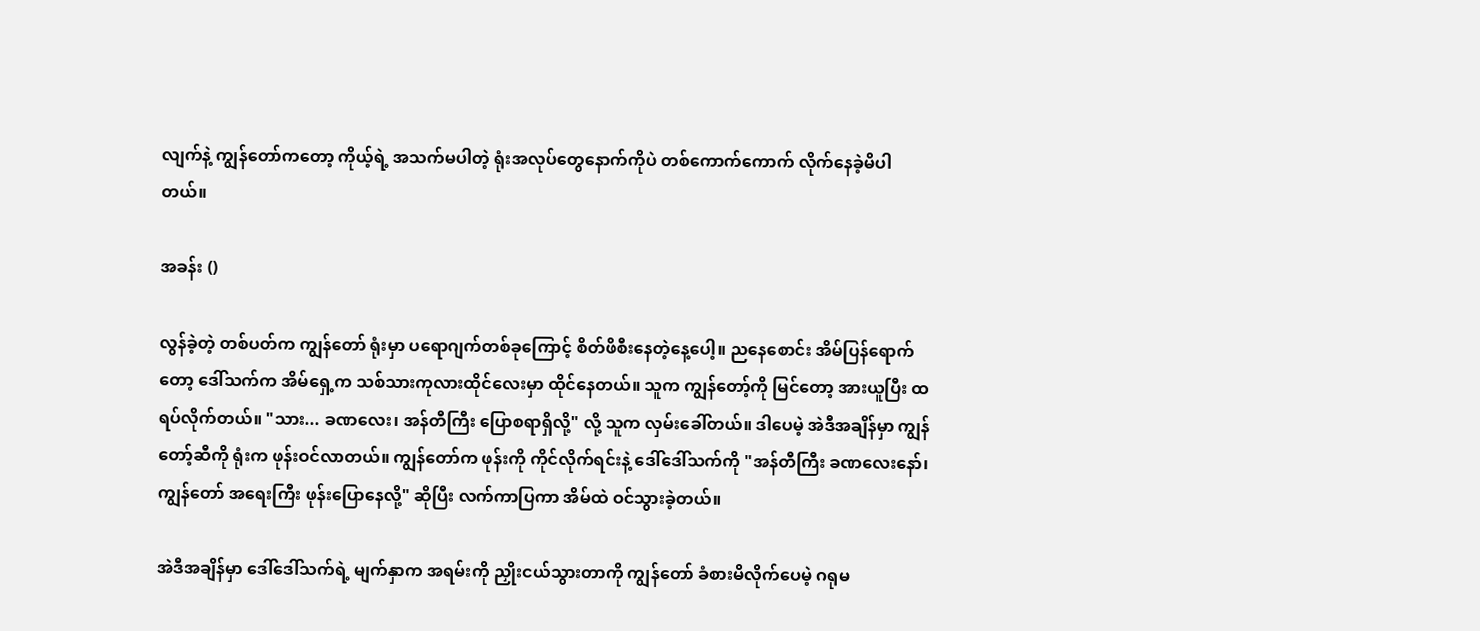လျက်နဲ့ ကျွန်တော်ကတော့ ကိုယ့်ရဲ့ အသက်မပါတဲ့ ရုံးအလုပ်တွေနောက်ကိုပဲ တစ်ကောက်ကောက် လိုက်နေခဲ့မိပါတယ်။

အခန်း ()

လွန်ခဲ့တဲ့ တစ်ပတ်က ကျွန်တော် ရုံးမှာ ပရောဂျက်တစ်ခုကြောင့် စိတ်ဖိစီးနေတဲ့နေ့ပေါ့။ ညနေစောင်း အိမ်ပြန်ရောက်တော့ ဒေါ်သက်က အိမ်ရှေ့က သစ်သားကုလားထိုင်လေးမှာ ထိုင်နေတယ်။ သူက ကျွန်တော့်ကို မြင်တော့ အားယူပြီး ထရပ်လိုက်တယ်။ "သား... ခဏလေး၊ အန်တီကြီး ပြောစရာရှိလို့" လို့ သူက လှမ်းခေါ်တယ်။ ဒါပေမဲ့ အဲဒီအချိန်မှာ ကျွန်တော့်ဆီကို ရုံးက ဖုန်းဝင်လာတယ်။ ကျွန်တော်က ဖုန်းကို ကိုင်လိုက်ရင်းနဲ့ ဒေါ်ဒေါ်သက်ကို "အန်တီကြီး ခဏလေးနော်၊ ကျွန်တော် အရေးကြီး ဖုန်းပြောနေလို့" ဆိုပြီး လက်ကာပြကာ အိမ်ထဲ ဝင်သွားခဲ့တယ်။

အဲဒီအချိန်မှာ ဒေါ်ဒေါ်သက်ရဲ့ မျက်နှာက အရမ်းကို ညှိုးငယ်သွားတာကို ကျွန်တော် ခံစားမိလိုက်ပေမဲ့ ဂရုမ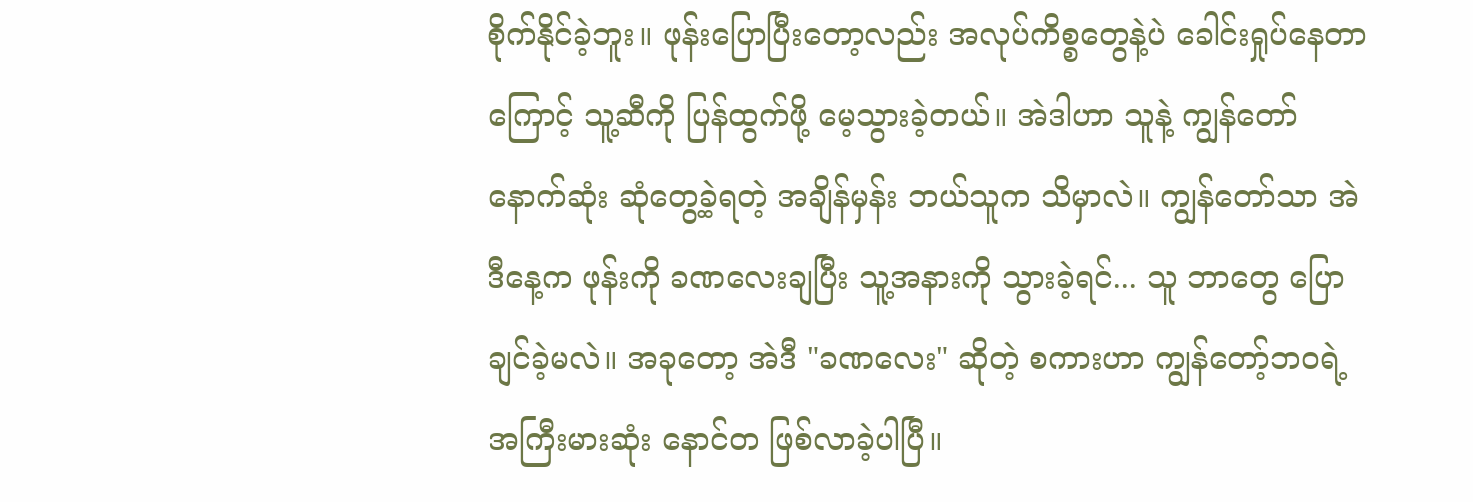စိုက်နိုင်ခဲ့ဘူး။ ဖုန်းပြောပြီးတော့လည်း အလုပ်ကိစ္စတွေနဲ့ပဲ ခေါင်းရှုပ်နေတာကြောင့် သူ့ဆီကို ပြန်ထွက်ဖို့ မေ့သွားခဲ့တယ်။ အဲဒါဟာ သူနဲ့ ကျွန်တော် နောက်ဆုံး ဆုံတွေ့ခဲ့ရတဲ့ အချိန်မှန်း ဘယ်သူက သိမှာလဲ။ ကျွန်တော်သာ အဲဒီနေ့က ဖုန်းကို ခဏလေးချပြီး သူ့အနားကို သွားခဲ့ရင်... သူ ဘာတွေ ပြောချင်ခဲ့မလဲ။ အခုတော့ အဲဒီ "ခဏလေး" ဆိုတဲ့ စကားဟာ ကျွန်တော့်ဘဝရဲ့ အကြီးမားဆုံး နောင်တ ဖြစ်လာခဲ့ပါပြီ။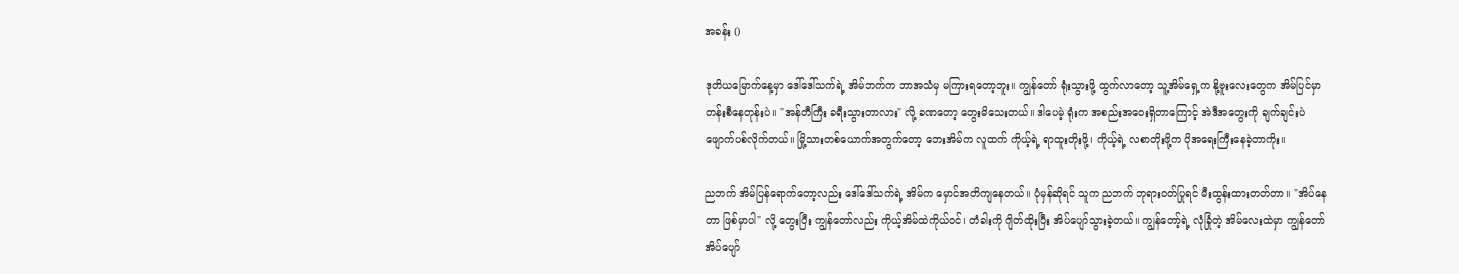အခန်း ()

ဒုတိယမြောက်နေ့မှာ ဒေါ်ဒေါ်သက်ရဲ့ အိမ်ဘက်က ဘာအသံမှ မကြားရတော့ဘူး။ ကျွန်တော် ရုံးသွားဖို့ ထွက်လာတော့ သူ့အိမ်ရှေ့က နို့ဗူးလေးတွေက အိမ်ပြင်မှာ တန်းစီနေတုန်းပဲ။ "အန်တီကြီး ခရီးသွားတာလား" လို့ ခဏတော့ တွေးမိသေးတယ်။ ဒါပေမဲ့ ရုံးက အစည်းအဝေးရှိတာကြောင့် အဲဒီအတွေးကို ချက်ချင်းပဲ ဖျောက်ပစ်လိုက်တယ်။ မြို့သားတစ်ယောက်အတွက်တော့ ဘေးအိမ်က လူထက် ကိုယ့်ရဲ့ ရာထူးတိုးဖို့၊ ကိုယ့်ရဲ့ လစာတိုးဖို့က ပိုအရေးကြီးနေခဲ့တာကိုး။

ညဘက် အိမ်ပြန်ရောက်တော့လည်း ဒေါ်ဒေါ်သက်ရဲ့ အိမ်က မှောင်အတိကျနေတယ်။ ပုံမှန်ဆိုရင် သူက ညဘက် ဘုရားဝတ်ပြုရင် မီးထွန်းထားတတ်တာ။ "အိပ်နေတာ ဖြစ်မှာပါ" လို့ တွေးပြီး ကျွန်တော်လည်း ကိုယ့်အိမ်ထဲကိုယ်ဝင်၊ တံခါးကို ဂျိတ်ထိုးပြီး အိပ်ပျော်သွားခဲ့တယ်။ ကျွန်တော့်ရဲ့ လုံခြုံတဲ့ အိမ်လေးထဲမှာ ကျွန်တော် အိပ်ပျော်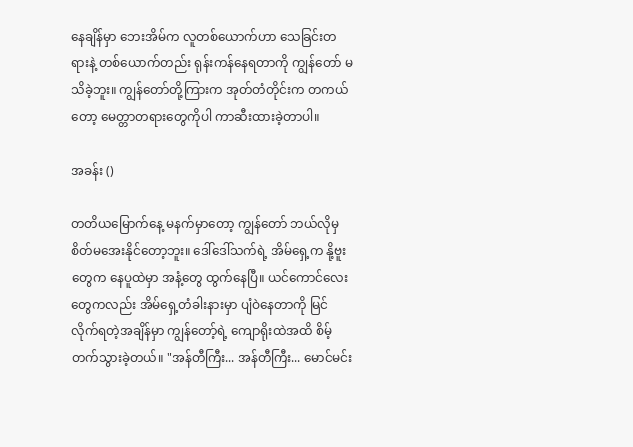နေချိန်မှာ ဘေးအိမ်က လူတစ်ယောက်ဟာ သေခြင်းတရားနဲ့ တစ်ယောက်တည်း ရုန်းကန်နေရတာကို ကျွန်တော် မသိခဲ့ဘူး။ ကျွန်တော်တို့ကြားက အုတ်တံတိုင်းက တကယ်တော့ မေတ္တာတရားတွေကိုပါ ကာဆီးထားခဲ့တာပါ။

အခန်း ()

တတိယမြောက်နေ့ မနက်မှာတော့ ကျွန်တော် ဘယ်လိုမှ စိတ်မအေးနိုင်တော့ဘူး။ ဒေါ်ဒေါ်သက်ရဲ့ အိမ်ရှေ့က နို့ဗူးတွေက နေပူထဲမှာ အနံ့တွေ ထွက်နေပြီ။ ယင်ကောင်လေးတွေကလည်း အိမ်ရှေ့တံခါးနားမှာ ပျံဝဲနေတာကို မြင်လိုက်ရတဲ့အချိန်မှာ ကျွန်တော့်ရဲ့ ကျောရိုးထဲအထိ စိမ့်တက်သွားခဲ့တယ်။ "အန်တီကြီး... အန်တီကြီး... မောင်မင်း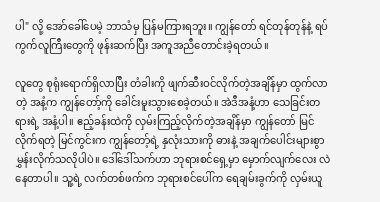ပါ" လို့ အော်ခေါ်ပေမဲ့ ဘာသံမှ ပြန်မကြားရဘူး။ ကျွန်တော် ရင်တုန်တုန်နဲ့ ရပ်ကွက်လူကြီးတွေကို ဖုန်းဆက်ပြီး အကူအညီတောင်းခဲ့ရတယ်။

လူတွေ စုရုံးရောက်ရှိလာပြီး တံခါးကို ဖျက်ဆီးဝင်လိုက်တဲ့အချိန်မှာ ထွက်လာတဲ့ အနံ့က ကျွန်တော့်ကို ခေါင်းမူးသွားစေခဲ့တယ်။ အဲဒီအနံ့ဟာ သေခြင်းတရားရဲ့ အနံ့ပါ။ ဧည့်ခန်းထဲကို လှမ်းကြည့်လိုက်တဲ့အချိန်မှာ ကျွန်တော် မြင်လိုက်ရတဲ့ မြင်ကွင်းက ကျွန်တော့်ရဲ့ နှလုံးသားကို ဓားနဲ့ အချက်ပေါင်းများစွာ မွှန်းလိုက်သလိုပါပဲ။ ဒေါ်ဒေါ်သက်ဟာ ဘုရားစင်ရှေ့မှာ မှောက်လျက်လေး လဲနေတာပါ။ သူ့ရဲ့ လက်တစ်ဖက်က ဘုရားစင်ပေါ်က ရေချမ်းခွက်ကို လှမ်းယူ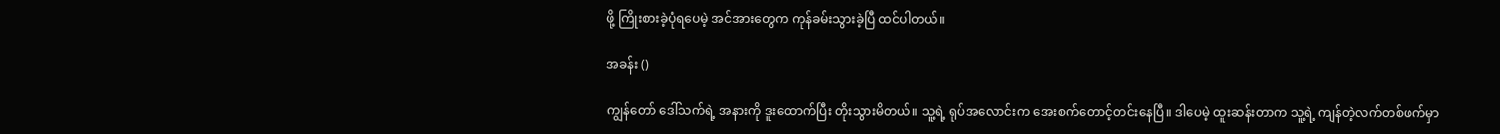ဖို့ ကြိုးစားခဲ့ပုံရပေမဲ့ အင်အားတွေက ကုန်ခမ်းသွားခဲ့ပြီ ထင်ပါတယ်။

အခန်း ()

ကျွန်တော် ဒေါ်သက်ရဲ့ အနားကို ဒူးထောက်ပြီး တိုးသွားမိတယ်။ သူ့ရဲ့ ရုပ်အလောင်းက အေးစက်တောင့်တင်းနေပြီ။ ဒါပေမဲ့ ထူးဆန်းတာက သူ့ရဲ့ ကျန်တဲ့လက်တစ်ဖက်မှာ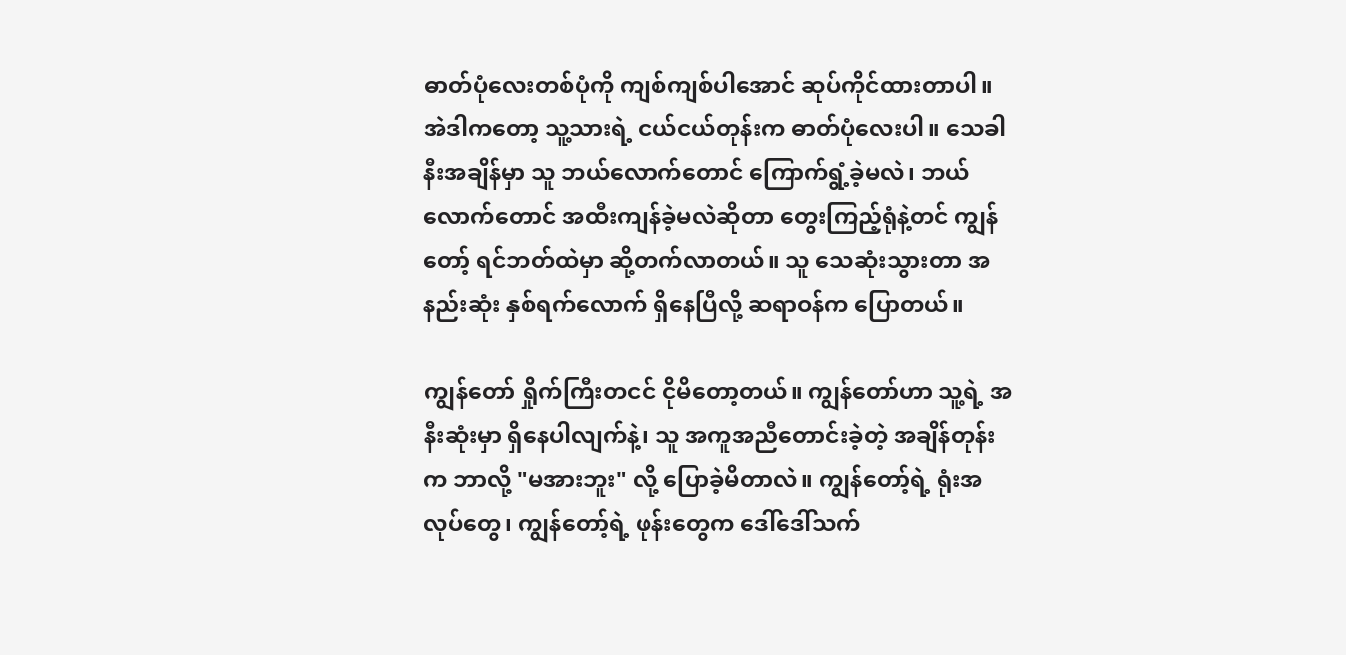ဓာတ်ပုံလေးတစ်ပုံကို ကျစ်ကျစ်ပါအောင် ဆုပ်ကိုင်ထားတာပါ။ အဲဒါကတော့ သူ့သားရဲ့ ငယ်ငယ်တုန်းက ဓာတ်ပုံလေးပါ။ သေခါနီးအချိန်မှာ သူ ဘယ်လောက်တောင် ကြောက်ရွံ့ခဲ့မလဲ၊ ဘယ်လောက်တောင် အထီးကျန်ခဲ့မလဲဆိုတာ တွေးကြည့်ရုံနဲ့တင် ကျွန်တော့် ရင်ဘတ်ထဲမှာ ဆို့တက်လာတယ်။ သူ သေဆုံးသွားတာ အနည်းဆုံး နှစ်ရက်လောက် ရှိနေပြီလို့ ဆရာဝန်က ပြောတယ်။

ကျွန်တော် ရှိုက်ကြီးတငင် ငိုမိတော့တယ်။ ကျွန်တော်ဟာ သူ့ရဲ့ အနီးဆုံးမှာ ရှိနေပါလျက်နဲ့၊ သူ အကူအညီတောင်းခဲ့တဲ့ အချိန်တုန်းက ဘာလို့ "မအားဘူး" လို့ ပြောခဲ့မိတာလဲ။ ကျွန်တော့်ရဲ့ ရုံးအလုပ်တွေ၊ ကျွန်တော့်ရဲ့ ဖုန်းတွေက ဒေါ်ဒေါ်သက်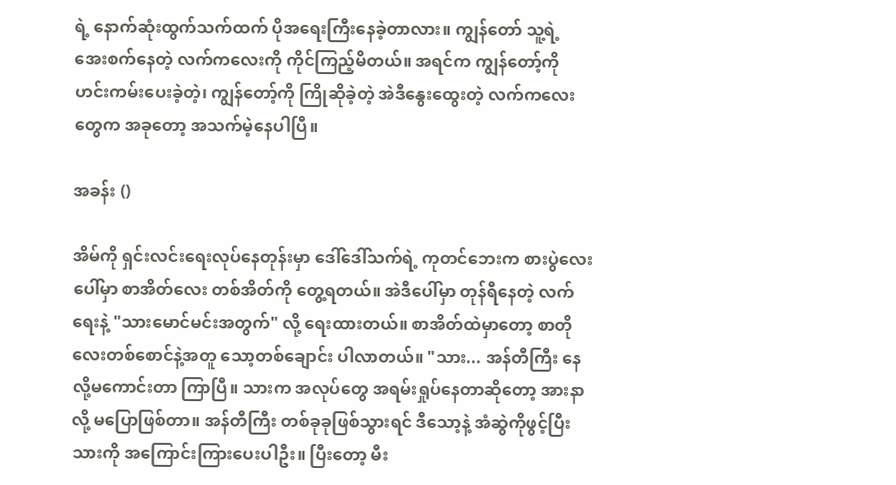ရဲ့ နောက်ဆုံးထွက်သက်ထက် ပိုအရေးကြီးနေခဲ့တာလား။ ကျွန်တော် သူ့ရဲ့ အေးစက်နေတဲ့ လက်ကလေးကို ကိုင်ကြည့်မိတယ်။ အရင်က ကျွန်တော့်ကို ဟင်းကမ်းပေးခဲ့တဲ့၊ ကျွန်တော့်ကို ကြိုဆိုခဲ့တဲ့ အဲဒီနွေးထွေးတဲ့ လက်ကလေးတွေက အခုတော့ အသက်မဲ့နေပါပြီ။

အခန်း ()

အိမ်ကို ရှင်းလင်းရေးလုပ်နေတုန်းမှာ ဒေါ်ဒေါ်သက်ရဲ့ ကုတင်ဘေးက စားပွဲလေးပေါ်မှာ စာအိတ်လေး တစ်အိတ်ကို တွေ့ရတယ်။ အဲဒီပေါ်မှာ တုန်ရီနေတဲ့ လက်ရေးနဲ့ "သားမောင်မင်းအတွက်" လို့ ရေးထားတယ်။ စာအိတ်ထဲမှာတော့ စာတိုလေးတစ်စောင်နဲ့အတူ သော့တစ်ချောင်း ပါလာတယ်။ "သား... အန်တီကြီး နေလို့မကောင်းတာ ကြာပြီ။ သားက အလုပ်တွေ အရမ်းရှုပ်နေတာဆိုတော့ အားနာလို့ မပြောဖြစ်တာ။ အန်တီကြီး တစ်ခုခုဖြစ်သွားရင် ဒီသော့နဲ့ အံဆွဲကိုဖွင့်ပြီး သားကို အကြောင်းကြားပေးပါဦး။ ပြီးတော့ မီး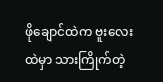ဖိုချောင်ထဲက ဗူးလေးထဲမှာ သားကြိုက်တဲ့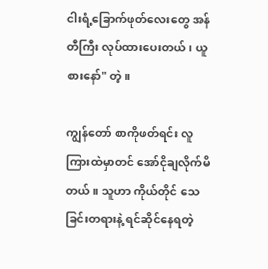ငါးရံ့ခြောက်ဖုတ်လေးတွေ အန်တီကြီး လုပ်ထားပေးတယ်၊ ယူစားနော်" တဲ့။

ကျွန်တော် စာကိုဖတ်ရင်း လူကြားထဲမှာတင် အော်ငိုချလိုက်မိတယ်။ သူဟာ ကိုယ်တိုင် သေခြင်းတရားနဲ့ ရင်ဆိုင်နေရတဲ့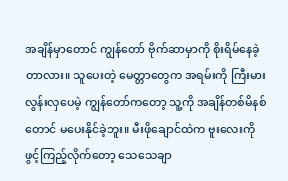အချိန်မှာတောင် ကျွန်တော် ဗိုက်ဆာမှာကို စိုးရိမ်နေခဲ့တာလား။ သူပေးတဲ့ မေတ္တာတွေက အရမ်းကို ကြီးမားလွန်းလှပေမဲ့ ကျွန်တော်ကတော့ သူ့ကို အချိန်တစ်မိနစ်တောင် မပေးနိုင်ခဲ့ဘူး။ မီးဖိုချောင်ထဲက ဗူးလေးကို ဖွင့်ကြည့်လိုက်တော့ သေသေချာ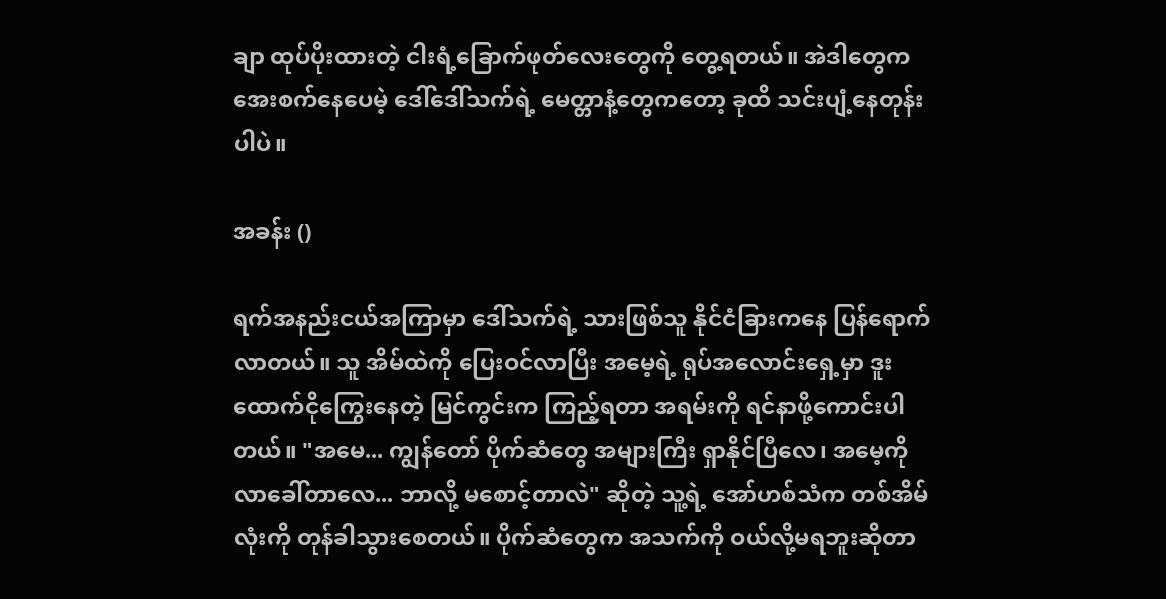ချာ ထုပ်ပိုးထားတဲ့ ငါးရံ့ခြောက်ဖုတ်လေးတွေကို တွေ့ရတယ်။ အဲဒါတွေက အေးစက်နေပေမဲ့ ဒေါ်ဒေါ်သက်ရဲ့ မေတ္တာနံ့တွေကတော့ ခုထိ သင်းပျံ့နေတုန်းပါပဲ။

အခန်း ()

ရက်အနည်းငယ်အကြာမှာ ဒေါ်သက်ရဲ့ သားဖြစ်သူ နိုင်ငံခြားကနေ ပြန်ရောက်လာတယ်။ သူ အိမ်ထဲကို ပြေးဝင်လာပြီး အမေ့ရဲ့ ရုပ်အလောင်းရှေ့မှာ ဒူးထောက်ငိုကြွေးနေတဲ့ မြင်ကွင်းက ကြည့်ရတာ အရမ်းကို ရင်နာဖို့ကောင်းပါတယ်။ "အမေ... ကျွန်တော် ပိုက်ဆံတွေ အများကြီး ရှာနိုင်ပြီလေ၊ အမေ့ကို လာခေါ်တာလေ... ဘာလို့ မစောင့်တာလဲ" ဆိုတဲ့ သူ့ရဲ့ အော်ဟစ်သံက တစ်အိမ်လုံးကို တုန်ခါသွားစေတယ်။ ပိုက်ဆံတွေက အသက်ကို ဝယ်လို့မရဘူးဆိုတာ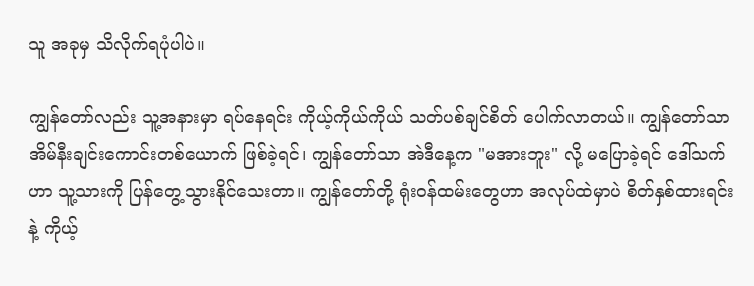သူ အခုမှ သိလိုက်ရပုံပါပဲ။

ကျွန်တော်လည်း သူ့အနားမှာ ရပ်နေရင်း ကိုယ့်ကိုယ်ကိုယ် သတ်ပစ်ချင်စိတ် ပေါက်လာတယ်။ ကျွန်တော်သာ အိမ်နီးချင်းကောင်းတစ်ယောက် ဖြစ်ခဲ့ရင်၊ ကျွန်တော်သာ အဲဒီနေ့က "မအားဘူး" လို့ မပြောခဲ့ရင် ဒေါ်သက်ဟာ သူ့သားကို ပြန်တွေ့သွားနိုင်သေးတာ။ ကျွန်တော်တို့ ရုံးဝန်ထမ်းတွေဟာ အလုပ်ထဲမှာပဲ စိတ်နှစ်ထားရင်းနဲ့ ကိုယ့်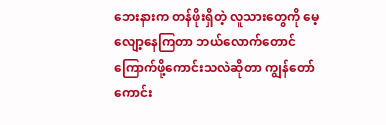ဘေးနားက တန်ဖိုးရှိတဲ့ လူသားတွေကို မေ့လျော့နေကြတာ ဘယ်လောက်တောင် ကြောက်ဖို့ကောင်းသလဲဆိုတာ ကျွန်တော် ကောင်း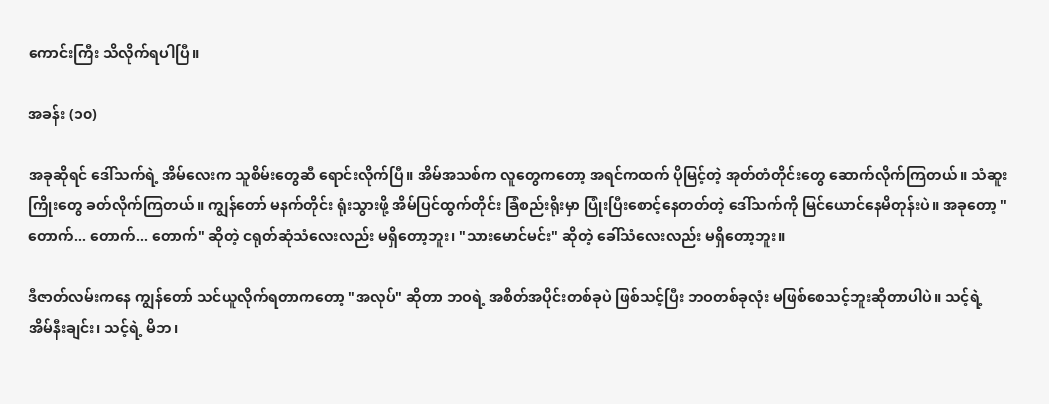ကောင်းကြီး သိလိုက်ရပါပြီ။

အခန်း (၁၀)

အခုဆိုရင် ဒေါ်သက်ရဲ့ အိမ်လေးက သူစိမ်းတွေဆီ ရောင်းလိုက်ပြီ။ အိမ်အသစ်က လူတွေကတော့ အရင်ကထက် ပိုမြင့်တဲ့ အုတ်တံတိုင်းတွေ ဆောက်လိုက်ကြတယ်။ သံဆူးကြိုးတွေ ခတ်လိုက်ကြတယ်။ ကျွန်တော် မနက်တိုင်း ရုံးသွားဖို့ အိမ်ပြင်ထွက်တိုင်း ခြံစည်းရိုးမှာ ပြုံးပြီးစောင့်နေတတ်တဲ့ ဒေါ်သက်ကို မြင်ယောင်နေမိတုန်းပဲ။ အခုတော့ "တောက်... တောက်... တောက်" ဆိုတဲ့ ငရုတ်ဆုံသံလေးလည်း မရှိတော့ဘူး၊ "သားမောင်မင်း" ဆိုတဲ့ ခေါ်သံလေးလည်း မရှိတော့ဘူး။

ဒီဇာတ်လမ်းကနေ ကျွန်တော် သင်ယူလိုက်ရတာကတော့ "အလုပ်" ဆိုတာ ဘဝရဲ့ အစိတ်အပိုင်းတစ်ခုပဲ ဖြစ်သင့်ပြီး ဘဝတစ်ခုလုံး မဖြစ်စေသင့်ဘူးဆိုတာပါပဲ။ သင့်ရဲ့ အိမ်နီးချင်း၊ သင့်ရဲ့ မိဘ၊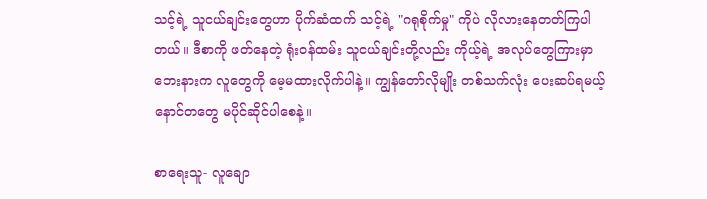သင့်ရဲ့ သူငယ်ချင်းတွေဟာ ပိုက်ဆံထက် သင့်ရဲ့ "ဂရုစိုက်မှု" ကိုပဲ လိုလားနေတတ်ကြပါတယ်။ ဒီစာကို ဖတ်နေတဲ့ ရုံးဝန်ထမ်း သူငယ်ချင်းတို့လည်း ကိုယ့်ရဲ့ အလုပ်တွေကြားမှာ ဘေးနားက လူတွေကို မေ့မထားလိုက်ပါနဲ့။ ကျွန်တော်လိုမျိုး တစ်သက်လုံး ပေးဆပ်ရမယ့် နောင်တတွေ မပိုင်ဆိုင်ပါစေနဲ့။

စာရေးသူ- လူချော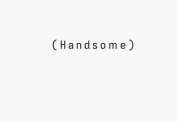⁽ᴴᵃⁿᵈˢᵒᵐᵉ⁾